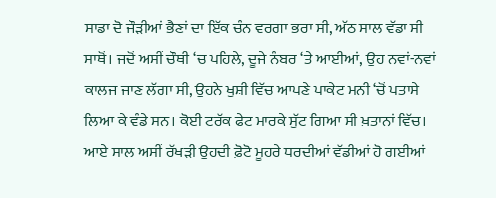ਸਾਡਾ ਦੋ ਜੌੜੀਆਂ ਭੈਣਾਂ ਦਾ ਇੱਕ ਚੰਨ ਵਰਗਾ ਭਰਾ ਸੀ, ਅੱਠ ਸਾਲ ਵੱਡਾ ਸੀ ਸਾਥੋਂ। ਜਦੋਂ ਅਸੀਂ ਚੌਥੀ ‘ਚ ਪਹਿਲੇ, ਦੂਜੇ ਨੰਬਰ ‘ਤੇ ਆਈਆਂ, ਉਹ ਨਵਾਂ-ਨਵਾਂ ਕਾਲਜ ਜਾਣ ਲੱਗਾ ਸੀ, ਉਹਨੇ ਖੁਸ਼ੀ ਵਿੱਚ ਆਪਣੇ ਪਾਕੇਟ ਮਨੀ ‘ਚੋਂ ਪਤਾਸੇ ਲਿਆ ਕੇ ਵੰਡੇ ਸਨ। ਕੋਈ ਟਰੱਕ ਫੇਟ ਮਾਰਕੇ ਸੁੱਟ ਗਿਆ ਸੀ ਖ਼ਤਾਨਾਂ ਵਿੱਚ। ਆਏ ਸਾਲ ਅਸੀਂ ਰੱਖੜੀ ਉਹਦੀ ਫ਼ੋਟੋ ਮੂਹਰੇ ਧਰਦੀਆਂ ਵੱਡੀਆਂ ਹੋ ਗਈਆਂ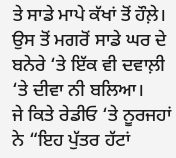ਤੇ ਸਾਡੇ ਮਾਪੇ ਕੱਖਾਂ ਤੋਂ ਹੌਲ਼ੇ। ਉਸ ਤੋਂ ਮਗਰੋਂ ਸਾਡੇ ਘਰ ਦੇ ਬਨੇਰੇ ‘ਤੇ ਇੱਕ ਵੀ ਦਵਾਲ਼ੀ ‘ਤੇ ਦੀਵਾ ਨੀ ਬਲਿਆ।
ਜੇ ਕਿਤੇ ਰੇਡੀਓ ‘ਤੇ ਨੂਰਜਹਾਂ ਨੇ “ਇਹ ਪੁੱਤਰ ਹੱਟਾਂ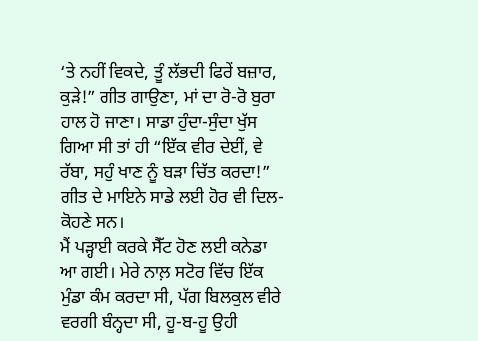‘ਤੇ ਨਹੀਂ ਵਿਕਦੇ, ਤੂੰ ਲੱਭਦੀ ਫਿਰੇਂ ਬਜ਼ਾਰ, ਕੁੜੇ!” ਗੀਤ ਗਾਉਣਾ, ਮਾਂ ਦਾ ਰੋ-ਰੋ ਬੁਰਾ ਹਾਲ ਹੋ ਜਾਣਾ। ਸਾਡਾ ਹੁੰਦਾ-ਸੁੰਦਾ ਖੁੱਸ ਗਿਆ ਸੀ ਤਾਂ ਹੀ “ਇੱਕ ਵੀਰ ਦੇਈਂ, ਵੇ ਰੱਬਾ, ਸਹੁੰ ਖਾਣ ਨੂੰ ਬੜਾ ਚਿੱਤ ਕਰਦਾ!” ਗੀਤ ਦੇ ਮਾਇਨੇ ਸਾਡੇ ਲਈ ਹੋਰ ਵੀ ਦਿਲ-ਕੋਹਣੇ ਸਨ।
ਮੈਂ ਪੜ੍ਹਾਈ ਕਰਕੇ ਸੈੱਟ ਹੋਣ ਲਈ ਕਨੇਡਾ ਆ ਗਈ। ਮੇਰੇ ਨਾਲ਼ ਸਟੋਰ ਵਿੱਚ ਇੱਕ ਮੁੰਡਾ ਕੰਮ ਕਰਦਾ ਸੀ, ਪੱਗ ਬਿਲਕੁਲ ਵੀਰੇ ਵਰਗੀ ਬੰਨ੍ਹਦਾ ਸੀ, ਹੂ-ਬ-ਹੂ ਉਹੀ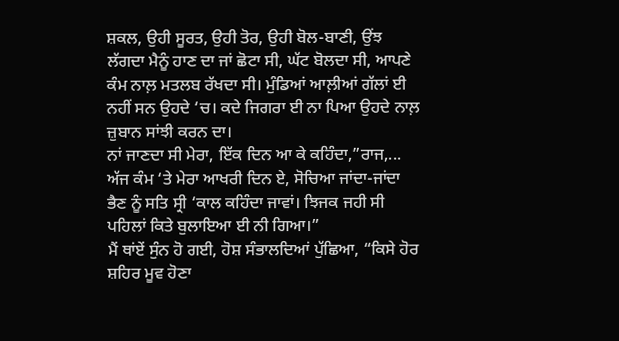ਸ਼ਕਲ, ਉਹੀ ਸੂਰਤ, ਉਹੀ ਤੋਰ, ਉਹੀ ਬੋਲ-ਬਾਣੀ, ਉਂਝ ਲੱਗਦਾ ਮੈਨੂੰ ਹਾਣ ਦਾ ਜਾਂ ਛੋਟਾ ਸੀ, ਘੱਟ ਬੋਲਦਾ ਸੀ, ਆਪਣੇ ਕੰਮ ਨਾਲ਼ ਮਤਲਬ ਰੱਖਦਾ ਸੀ। ਮੁੰਡਿਆਂ ਆਲ਼ੀਆਂ ਗੱਲਾਂ ਈ ਨਹੀਂ ਸਨ ਉਹਦੇ ‘ਚ। ਕਦੇ ਜਿਗਰਾ ਈ ਨਾ ਪਿਆ ਉਹਦੇ ਨਾਲ਼ ਜ਼ੁਬਾਨ ਸਾਂਝੀ ਕਰਨ ਦਾ।
ਨਾਂ ਜਾਣਦਾ ਸੀ ਮੇਰਾ, ਇੱਕ ਦਿਨ ਆ ਕੇ ਕਹਿੰਦਾ,”ਰਾਜ,...
ਅੱਜ ਕੰਮ ‘ਤੇ ਮੇਰਾ ਆਖਰੀ ਦਿਨ ਏ, ਸੋਚਿਆ ਜਾਂਦਾ-ਜਾਂਦਾ ਭੈਣ ਨੂੰ ਸਤਿ ਸ੍ਰੀ ‘ਕਾਲ ਕਹਿੰਦਾ ਜਾਵਾਂ। ਝਿਜਕ ਜਹੀ ਸੀ ਪਹਿਲਾਂ ਕਿਤੇ ਬੁਲਾਇਆ ਈ ਨੀ ਗਿਆ।”
ਮੈਂ ਥਾਂਏਂ ਸੁੰਨ ਹੋ ਗਈ, ਹੋਸ਼ ਸੰਭਾਲਦਿਆਂ ਪੁੱਛਿਆ, “ਕਿਸੇ ਹੋਰ ਸ਼ਹਿਰ ਮੂਵ ਹੋਣਾ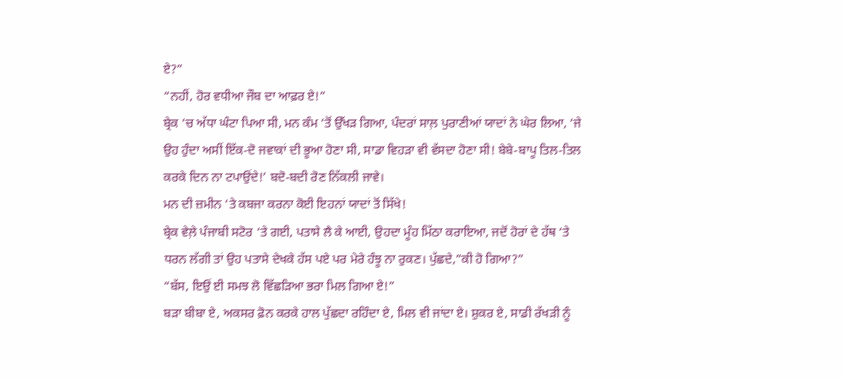ਏ?”
“ਨਹੀਂ, ਹੋਰ ਵਧੀਆ ਜੌਬ ਦਾ ਆਫ਼ਰ ਏ!”
ਬ੍ਰੇਕ ‘ਚ ਅੱਧਾ ਘੰਟਾ ਪਿਆ ਸੀ, ਮਨ ਕੰਮ ‘ਤੋਂ ਉੱਖੜ ਗਿਆ, ਪੰਦਰਾਂ ਸਾਲ਼ ਪੁਰਾਣੀਆਂ ਯਾਦਾਂ ਨੇ ਘੇਰ ਲਿਆ, ‘ਜੇ ਉਹ ਹੁੰਦਾ ਅਸੀਂ ਇੱਕ-ਦੋ ਜਵਾਕਾਂ ਦੀ ਭੂਆ ਹੋਣਾ ਸੀ, ਸਾਡਾ ਵਿਹੜਾ ਵੀ ਵੱਸਦਾ ਹੋਣਾ ਸੀ! ਬੇਬੇ-ਬਾਪੂ ਤਿਲ-ਤਿਲ ਕਰਕੇ ਦਿਨ ਨਾ ਟਪਾਉਂਦੇ!’ ਬਦੋ-ਬਦੀ ਰੋਣ ਨਿੱਕਲੀ ਜਾਵੇ।
ਮਨ ਦੀ ਜ਼ਮੀਨ ‘ਤੇ ਕਬਜਾ ਕਰਨਾ ਕੋਈ ਇਹਨਾਂ ਯਾਦਾਂ ਤੋਂ ਸਿੱਖੇ!
ਬ੍ਰੇਕ ਵੇਲ਼ੇ ਪੰਜਾਬੀ ਸਟੋਰ ‘ਤੇ ਗਈ, ਪਤਾਸੇ ਲੈ ਕੇ ਆਈ, ਉਹਦਾ ਮੂੰਹ ਮਿੱਠਾ ਕਰਾਇਆ, ਜਦੋਂ ਹੋਰਾਂ ਦੇ ਹੱਥ ‘ਤੇ ਧਰਨ ਲੱਗੀ ਤਾਂ ਉਹ ਪਤਾਸੇ ਦੇਖਕੇ ਹੱਸ ਪਏ ਪਰ ਮੇਰੇ ਹੰਝੂ ਨਾ ਰੁਕਣ। ਪੁੱਛਦੇ,”ਕੀ ਹੋ ਗਿਆ?”
“ਬੱਸ, ਇਉਂ ਈ ਸਮਝ ਲੋ ਵਿੱਛੜਿਆ ਭਰਾ ਮਿਲ ਗਿਆ ਏ!”
ਬੜਾ ਬੀਬਾ ਏ, ਅਕਸਰ ਫ਼ੋਨ ਕਰਕੇ ਹਾਲ ਪੁੱਛਦਾ ਰਹਿੰਦਾ ਏ, ਮਿਲ ਵੀ ਜਾਂਦਾ ਏ। ਸ਼ੁਕਰ ਏ, ਸਾਡੀ ਰੱਖੜੀ ਨੂੰ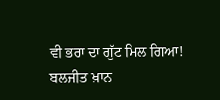ਵੀ ਭਰਾ ਦਾ ਗੁੱਟ ਮਿਲ ਗਿਆ!
ਬਲਜੀਤ ਖ਼ਾਨ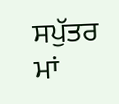ਸਪੁੱਤਰ ਮਾਂ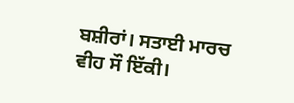ਬਸ਼ੀਰਾਂ। ਸਤਾਈ ਮਾਰਚ ਵੀਹ ਸੌ ਇੱਕੀ।